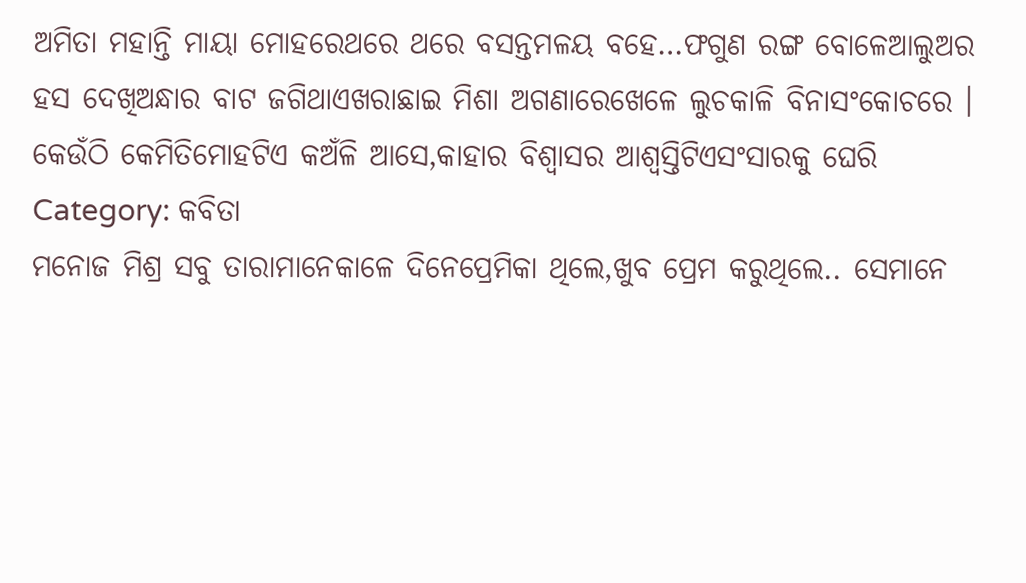ଅମିତା ମହାନ୍ତି ମାୟା ମୋହରେଥରେ ଥରେ ବସନ୍ତମଳୟ ବହେ…ଫଗୁଣ ରଙ୍ଗ ବୋଳେଆଲୁଅର ହସ ଦେଖିଅନ୍ଧାର ବାଟ ଜଗିଥାଏଖରାଛାଇ ମିଶା ଅଗଣାରେଖେଳେ ଲୁଚକାଳି ବିନାସଂକୋଚରେ । କେଉଁଠି କେମିତିମୋହଟିଏ କଅଁଳି ଆସେ,କାହାର ବିଶ୍ଵାସର ଆଶ୍ୱସ୍ତିଟିଏସଂସାରକୁ ଘେରି
Category: କବିତା
ମନୋଜ ମିଶ୍ର ସବୁ ତାରାମାନେକାଳେ ଦିନେପ୍ରେମିକା ଥିଲେ,ଖୁବ ପ୍ରେମ କରୁଥିଲେ.. ସେମାନେ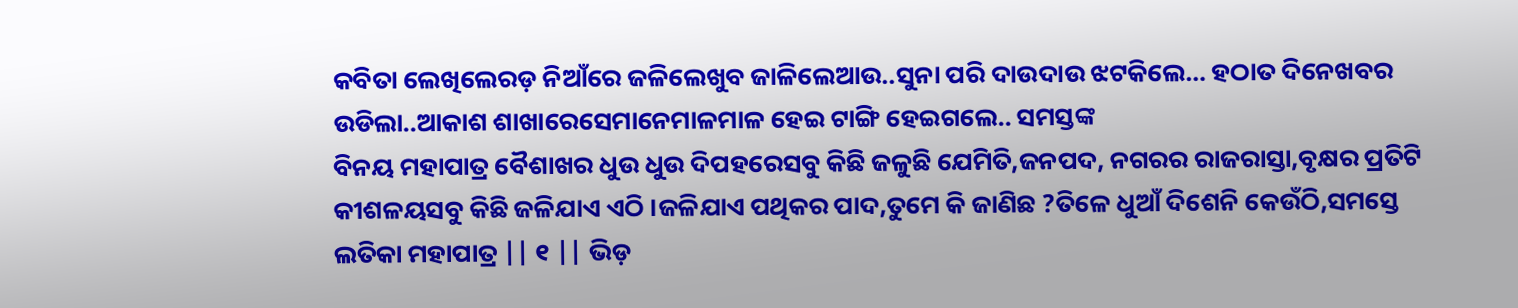କବିତା ଲେଖିଲେରଡ଼ ନିଆଁରେ ଜଳିଲେଖୁବ ଜାଳିଲେଆଉ..ସୁନା ପରି ଦାଉଦାଉ ଝଟକିଲେ… ହଠାତ ଦିନେଖବର ଉଡିଲା..ଆକାଶ ଶାଖାରେସେମାନେମାଳମାଳ ହେଇ ଟାଙ୍ଗି ହେଇଗଲେ.. ସମସ୍ତଙ୍କ
ବିନୟ ମହାପାତ୍ର ବୈଶାଖର ଧୁଉ ଧୁଉ ଦିପହରେସବୁ କିଛି ଜଳୁଛି ଯେମିତି,ଜନପଦ, ନଗରର ରାଜରାସ୍ତା,ବୃକ୍ଷର ପ୍ରତିଟି କୀଶଳୟସବୁ କିଛି ଜଳିଯାଏ ଏଠି ।ଜଳିଯାଏ ପଥିକର ପାଦ,ତୁମେ କି ଜାଣିଛ ?ତିଳେ ଧୁଆଁ ଦିଶେନି କେଉଁଠି,ସମସ୍ତେ
ଲତିକା ମହାପାତ୍ର || ୧ || ଭିଡ଼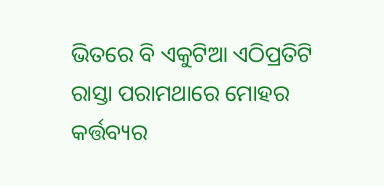ଭିତରେ ବି ଏକୁଟିଆ ଏଠିପ୍ରତିଟି ରାସ୍ତା ପରାମଥାରେ ମୋହର କର୍ତ୍ତବ୍ୟର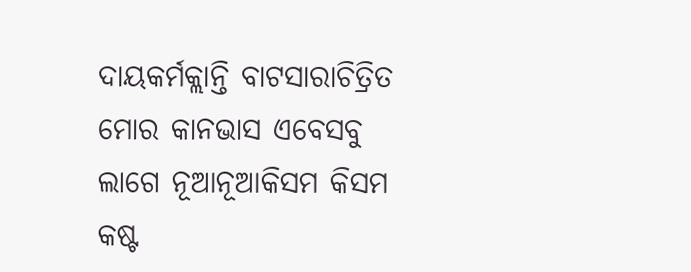ଦାୟକର୍ମକ୍ଲାନ୍ତି ବାଟସାରାଚିତ୍ରିତ ମୋର କାନଭାସ ଏବେସବୁ ଲାଗେ ନୂଆନୂଆକିସମ କିସମ କଷ୍ଟ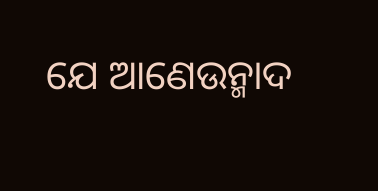ଯେ ଆଣେଉନ୍ମାଦ